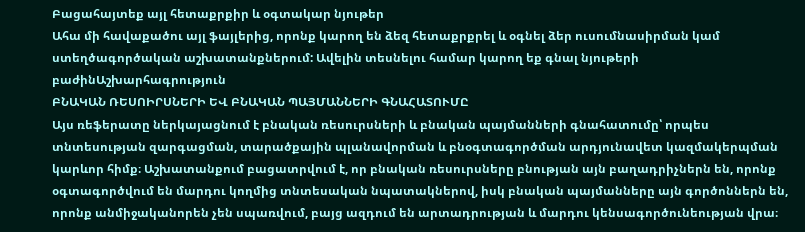Բացահայտեք այլ հետաքրքիր և օգտակար նյութեր
Ահա մի հավաքածու այլ ֆայլերից, որոնք կարող են ձեզ հետաքրքրել և օգնել ձեր ուսումնասիրման կամ ստեղծագործական աշխատանքներում: Ավելին տեսնելու համար կարող եք գնալ նյութերի բաժինԱշխարհագրություն
ԲՆԱԿԱՆ ՌԵՍՈԻՐՍՆԵՐԻ ԵՎ ԲՆԱԿԱՆ ՊԱՅՄԱՆՆԵՐԻ ԳՆԱՀԱՏՈՒՄԸ
Այս ռեֆերատը ներկայացնում է բնական ռեսուրսների և բնական պայմանների գնահատումը՝ որպես տնտեսության զարգացման, տարածքային պլանավորման և բնօգտագործման արդյունավետ կազմակերպման կարևոր հիմք։ Աշխատանքում բացատրվում է, որ բնական ռեսուրսները բնության այն բաղադրիչներն են, որոնք օգտագործվում են մարդու կողմից տնտեսական նպատակներով, իսկ բնական պայմանները այն գործոններն են, որոնք անմիջականորեն չեն սպառվում, բայց ազդում են արտադրության և մարդու կենսագործունեության վրա։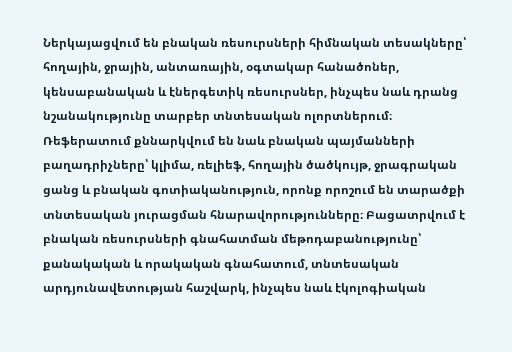Ներկայացվում են բնական ռեսուրսների հիմնական տեսակները՝ հողային, ջրային, անտառային, օգտակար հանածոներ, կենսաբանական և էներգետիկ ռեսուրսներ, ինչպես նաև դրանց նշանակությունը տարբեր տնտեսական ոլորտներում։ Ռեֆերատում քննարկվում են նաև բնական պայմանների բաղադրիչները՝ կլիմա, ռելիեֆ, հողային ծածկույթ, ջրագրական ցանց և բնական գոտիականություն, որոնք որոշում են տարածքի տնտեսական յուրացման հնարավորությունները։ Բացատրվում է բնական ռեսուրսների գնահատման մեթոդաբանությունը՝ քանակական և որակական գնահատում, տնտեսական արդյունավետության հաշվարկ, ինչպես նաև էկոլոգիական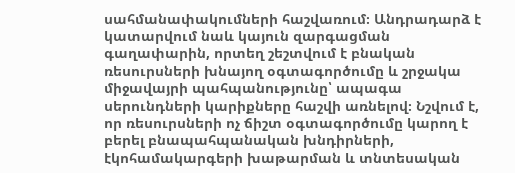սահմանափակումների հաշվառում։ Անդրադարձ է կատարվում նաև կայուն զարգացման գաղափարին, որտեղ շեշտվում է բնական ռեսուրսների խնայող օգտագործումը և շրջակա միջավայրի պահպանությունը՝ ապագա սերունդների կարիքները հաշվի առնելով։ Նշվում է, որ ռեսուրսների ոչ ճիշտ օգտագործումը կարող է բերել բնապահպանական խնդիրների, էկոհամակարգերի խաթարման և տնտեսական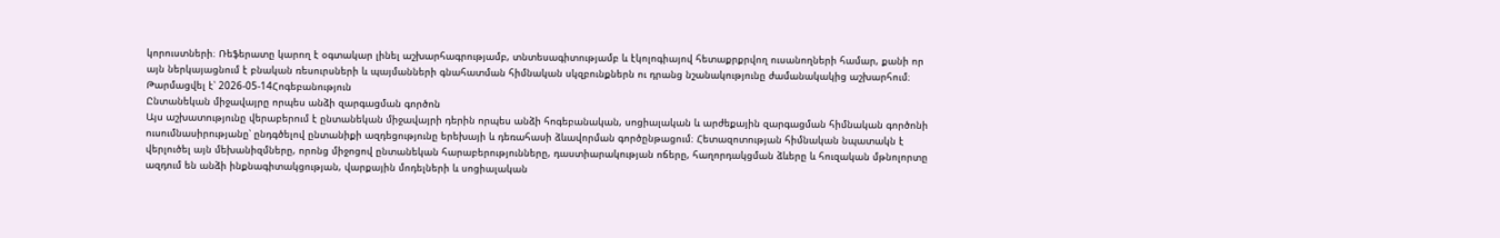կորուստների։ Ռեֆերատը կարող է օգտակար լինել աշխարհագրությամբ, տնտեսագիտությամբ և էկոլոգիայով հետաքրքրվող ուսանողների համար, քանի որ այն ներկայացնում է բնական ռեսուրսների և պայմանների գնահատման հիմնական սկզբունքներն ու դրանց նշանակությունը ժամանակակից աշխարհում։
Թարմացվել է՝ 2026-05-14Հոգեբանություն
Ընտանեկան միջավայրը որպես անձի զարգացման գործոն
Այս աշխատությունը վերաբերում է ընտանեկան միջավայրի դերին որպես անձի հոգեբանական, սոցիալական և արժեքային զարգացման հիմնական գործոնի ուսումնասիրությանը՝ ընդգծելով ընտանիքի ազդեցությունը երեխայի և դեռահասի ձևավորման գործընթացում։ Հետազոտության հիմնական նպատակն է վերլուծել այն մեխանիզմները, որոնց միջոցով ընտանեկան հարաբերությունները, դաստիարակության ոճերը, հաղորդակցման ձևերը և հուզական մթնոլորտը ազդում են անձի ինքնագիտակցության, վարքային մոդելների և սոցիալական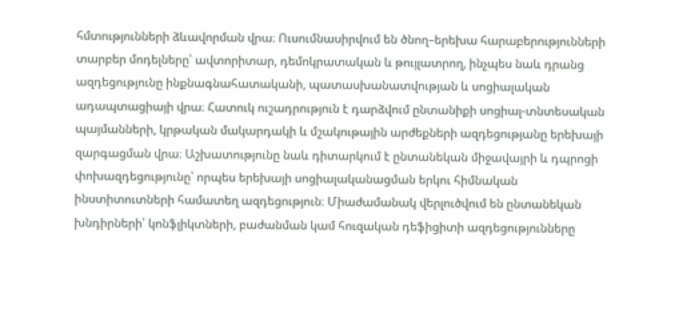հմտությունների ձևավորման վրա։ Ուսումնասիրվում են ծնող–երեխա հարաբերությունների տարբեր մոդելները՝ ավտորիտար, դեմոկրատական և թույլատրող, ինչպես նաև դրանց ազդեցությունը ինքնագնահատականի, պատասխանատվության և սոցիալական ադապտացիայի վրա։ Հատուկ ուշադրություն է դարձվում ընտանիքի սոցիալ-տնտեսական պայմանների, կրթական մակարդակի և մշակութային արժեքների ազդեցությանը երեխայի զարգացման վրա։ Աշխատությունը նաև դիտարկում է ընտանեկան միջավայրի և դպրոցի փոխազդեցությունը՝ որպես երեխայի սոցիալականացման երկու հիմնական ինստիտուտների համատեղ ազդեցություն։ Միաժամանակ վերլուծվում են ընտանեկան խնդիրների՝ կոնֆլիկտների, բաժանման կամ հուզական դեֆիցիտի ազդեցությունները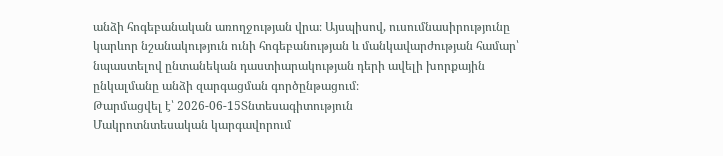անձի հոգեբանական առողջության վրա։ Այսպիսով, ուսումնասիրությունը կարևոր նշանակություն ունի հոգեբանության և մանկավարժության համար՝ նպաստելով ընտանեկան դաստիարակության դերի ավելի խորքային ընկալմանը անձի զարգացման գործընթացում։
Թարմացվել է՝ 2026-06-15Տնտեսագիտություն
Մակրոտնտեսական կարգավորում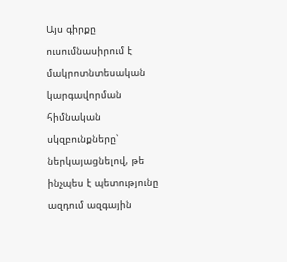Այս գիրքը ուսումնասիրում է մակրոտնտեսական կարգավորման հիմնական սկզբունքները՝ ներկայացնելով, թե ինչպես է պետությունը ազդում ազգային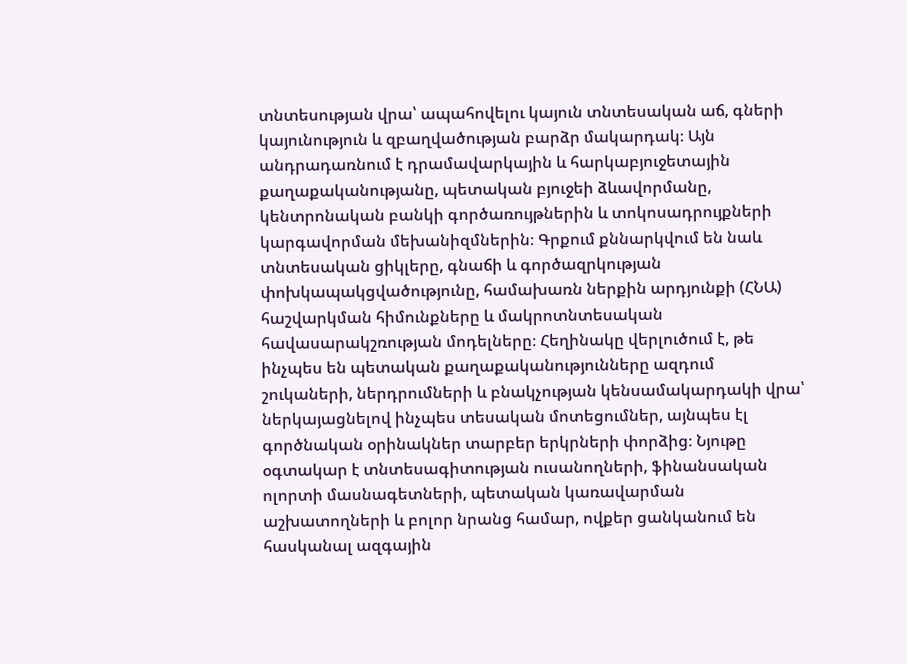տնտեսության վրա՝ ապահովելու կայուն տնտեսական աճ, գների կայունություն և զբաղվածության բարձր մակարդակ։ Այն անդրադառնում է դրամավարկային և հարկաբյուջետային քաղաքականությանը, պետական բյուջեի ձևավորմանը, կենտրոնական բանկի գործառույթներին և տոկոսադրույքների կարգավորման մեխանիզմներին։ Գրքում քննարկվում են նաև տնտեսական ցիկլերը, գնաճի և գործազրկության փոխկապակցվածությունը, համախառն ներքին արդյունքի (ՀՆԱ) հաշվարկման հիմունքները և մակրոտնտեսական հավասարակշռության մոդելները։ Հեղինակը վերլուծում է, թե ինչպես են պետական քաղաքականությունները ազդում շուկաների, ներդրումների և բնակչության կենսամակարդակի վրա՝ ներկայացնելով ինչպես տեսական մոտեցումներ, այնպես էլ գործնական օրինակներ տարբեր երկրների փորձից։ Նյութը օգտակար է տնտեսագիտության ուսանողների, ֆինանսական ոլորտի մասնագետների, պետական կառավարման աշխատողների և բոլոր նրանց համար, ովքեր ցանկանում են հասկանալ ազգային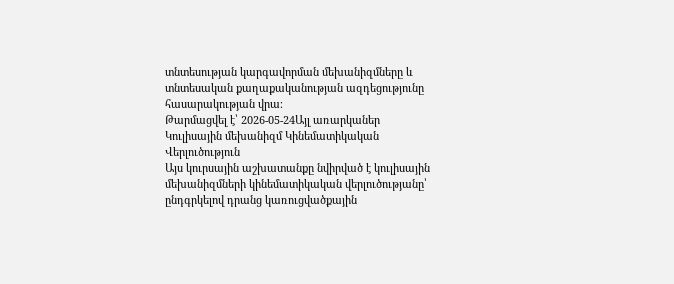տնտեսության կարգավորման մեխանիզմները և տնտեսական քաղաքականության ազդեցությունը հասարակության վրա։
Թարմացվել է՝ 2026-05-24Այլ առարկաներ
Կուլիսային մեխանիզմ Կինեմատիկական Վերլուծություն
Այս կուրսային աշխատանքը նվիրված է կուլիսային մեխանիզմների կինեմատիկական վերլուծությանը՝ ընդգրկելով դրանց կառուցվածքային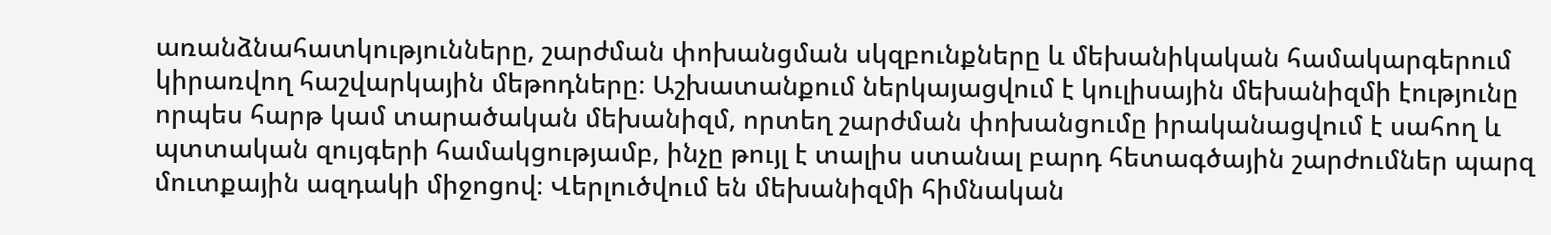առանձնահատկությունները, շարժման փոխանցման սկզբունքները և մեխանիկական համակարգերում կիրառվող հաշվարկային մեթոդները։ Աշխատանքում ներկայացվում է կուլիսային մեխանիզմի էությունը որպես հարթ կամ տարածական մեխանիզմ, որտեղ շարժման փոխանցումը իրականացվում է սահող և պտտական զույգերի համակցությամբ, ինչը թույլ է տալիս ստանալ բարդ հետագծային շարժումներ պարզ մուտքային ազդակի միջոցով։ Վերլուծվում են մեխանիզմի հիմնական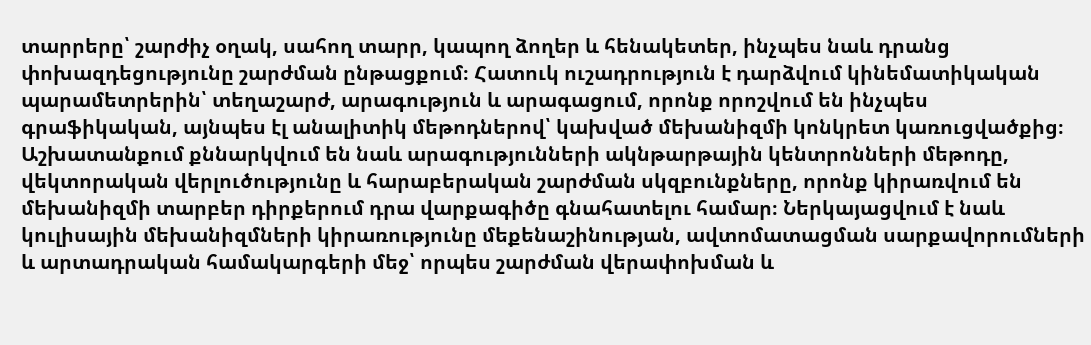տարրերը՝ շարժիչ օղակ, սահող տարր, կապող ձողեր և հենակետեր, ինչպես նաև դրանց փոխազդեցությունը շարժման ընթացքում։ Հատուկ ուշադրություն է դարձվում կինեմատիկական պարամետրերին՝ տեղաշարժ, արագություն և արագացում, որոնք որոշվում են ինչպես գրաֆիկական, այնպես էլ անալիտիկ մեթոդներով՝ կախված մեխանիզմի կոնկրետ կառուցվածքից։ Աշխատանքում քննարկվում են նաև արագությունների ակնթարթային կենտրոնների մեթոդը, վեկտորական վերլուծությունը և հարաբերական շարժման սկզբունքները, որոնք կիրառվում են մեխանիզմի տարբեր դիրքերում դրա վարքագիծը գնահատելու համար։ Ներկայացվում է նաև կուլիսային մեխանիզմների կիրառությունը մեքենաշինության, ավտոմատացման սարքավորումների և արտադրական համակարգերի մեջ՝ որպես շարժման վերափոխման և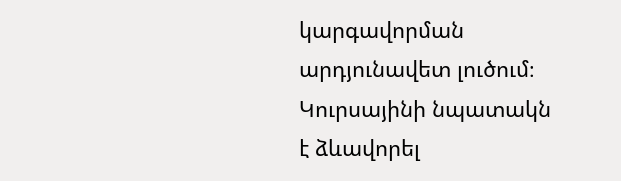կարգավորման արդյունավետ լուծում։ Կուրսայինի նպատակն է ձևավորել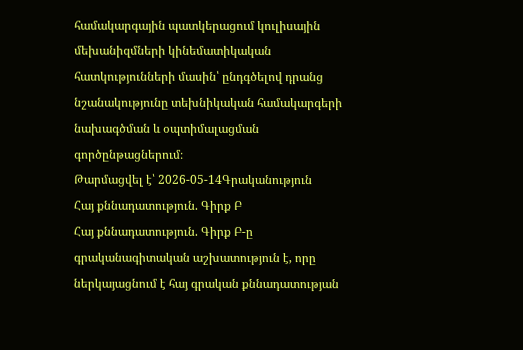համակարգային պատկերացում կուլիսային մեխանիզմների կինեմատիկական հատկությունների մասին՝ ընդգծելով դրանց նշանակությունը տեխնիկական համակարգերի նախագծման և օպտիմալացման գործընթացներում։
Թարմացվել է՝ 2026-05-14Գրականություն
Հայ քննադատություն. Գիրք Բ
Հայ քննադատություն. Գիրք Բ-ը գրականագիտական աշխատություն է, որը ներկայացնում է հայ գրական քննադատության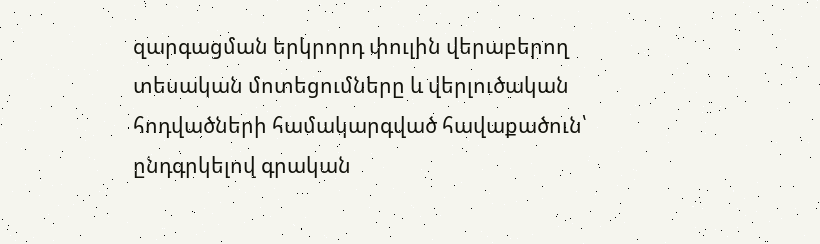զարգացման երկրորդ փուլին վերաբերող տեսական մոտեցումները և վերլուծական հոդվածների համակարգված հավաքածուն՝ ընդգրկելով գրական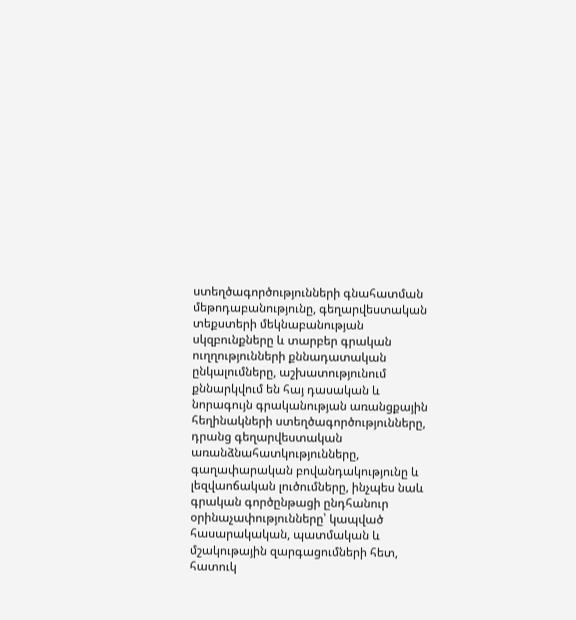ստեղծագործությունների գնահատման մեթոդաբանությունը, գեղարվեստական տեքստերի մեկնաբանության սկզբունքները և տարբեր գրական ուղղությունների քննադատական ընկալումները, աշխատությունում քննարկվում են հայ դասական և նորագույն գրականության առանցքային հեղինակների ստեղծագործությունները, դրանց գեղարվեստական առանձնահատկությունները, գաղափարական բովանդակությունը և լեզվաոճական լուծումները, ինչպես նաև գրական գործընթացի ընդհանուր օրինաչափությունները՝ կապված հասարակական, պատմական և մշակութային զարգացումների հետ, հատուկ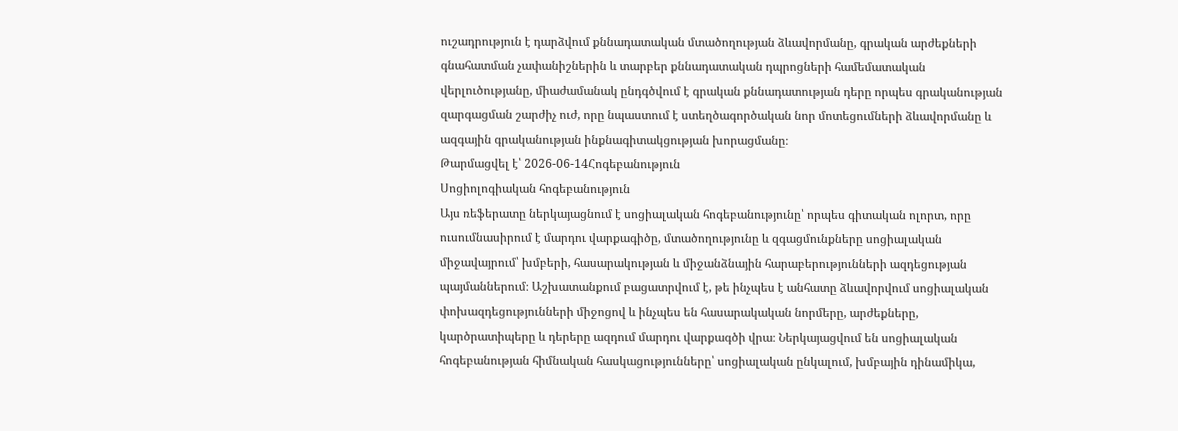ուշադրություն է դարձվում քննադատական մտածողության ձևավորմանը, գրական արժեքների գնահատման չափանիշներին և տարբեր քննադատական դպրոցների համեմատական վերլուծությանը, միաժամանակ ընդգծվում է գրական քննադատության դերը որպես գրականության զարգացման շարժիչ ուժ, որը նպաստում է ստեղծագործական նոր մոտեցումների ձևավորմանը և ազգային գրականության ինքնագիտակցության խորացմանը։
Թարմացվել է՝ 2026-06-14Հոգեբանություն
Սոցիոլոգիական հոգեբանություն
Այս ռեֆերատը ներկայացնում է սոցիալական հոգեբանությունը՝ որպես գիտական ոլորտ, որը ուսումնասիրում է մարդու վարքագիծը, մտածողությունը և զգացմունքները սոցիալական միջավայրում՝ խմբերի, հասարակության և միջանձնային հարաբերությունների ազդեցության պայմաններում։ Աշխատանքում բացատրվում է, թե ինչպես է անհատը ձևավորվում սոցիալական փոխազդեցությունների միջոցով և ինչպես են հասարակական նորմերը, արժեքները, կարծրատիպերը և դերերը ազդում մարդու վարքագծի վրա։ Ներկայացվում են սոցիալական հոգեբանության հիմնական հասկացությունները՝ սոցիալական ընկալում, խմբային դինամիկա,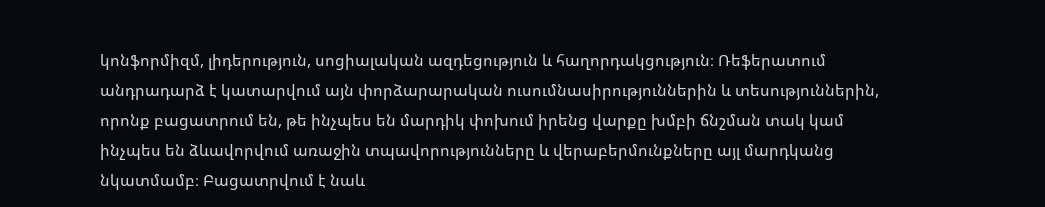կոնֆորմիզմ, լիդերություն, սոցիալական ազդեցություն և հաղորդակցություն։ Ռեֆերատում անդրադարձ է կատարվում այն փորձարարական ուսումնասիրություններին և տեսություններին, որոնք բացատրում են, թե ինչպես են մարդիկ փոխում իրենց վարքը խմբի ճնշման տակ կամ ինչպես են ձևավորվում առաջին տպավորությունները և վերաբերմունքները այլ մարդկանց նկատմամբ։ Բացատրվում է նաև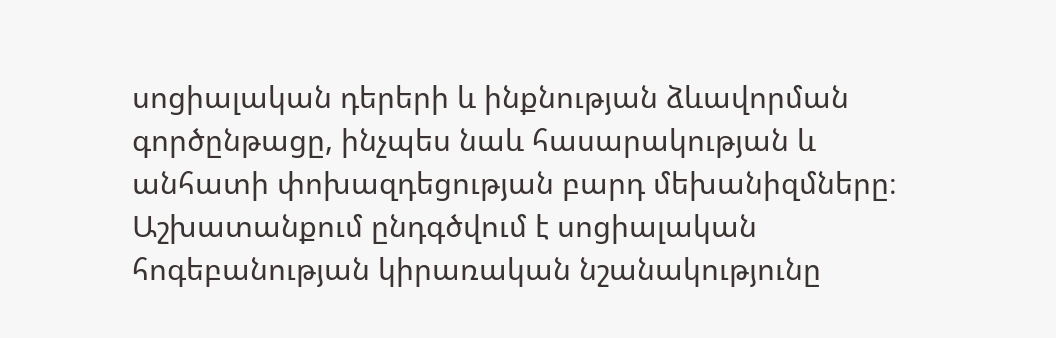սոցիալական դերերի և ինքնության ձևավորման գործընթացը, ինչպես նաև հասարակության և անհատի փոխազդեցության բարդ մեխանիզմները։ Աշխատանքում ընդգծվում է սոցիալական հոգեբանության կիրառական նշանակությունը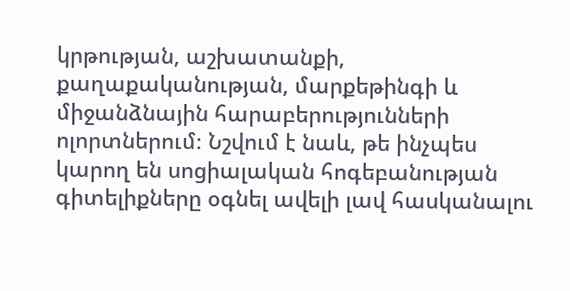կրթության, աշխատանքի, քաղաքականության, մարքեթինգի և միջանձնային հարաբերությունների ոլորտներում։ Նշվում է նաև, թե ինչպես կարող են սոցիալական հոգեբանության գիտելիքները օգնել ավելի լավ հասկանալու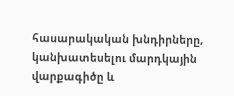հասարակական խնդիրները, կանխատեսելու մարդկային վարքագիծը և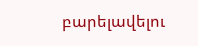բարելավելու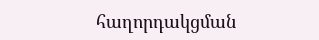հաղորդակցման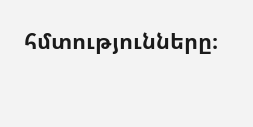հմտությունները։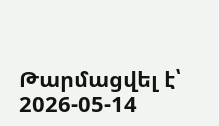Թարմացվել է՝ 2026-05-14